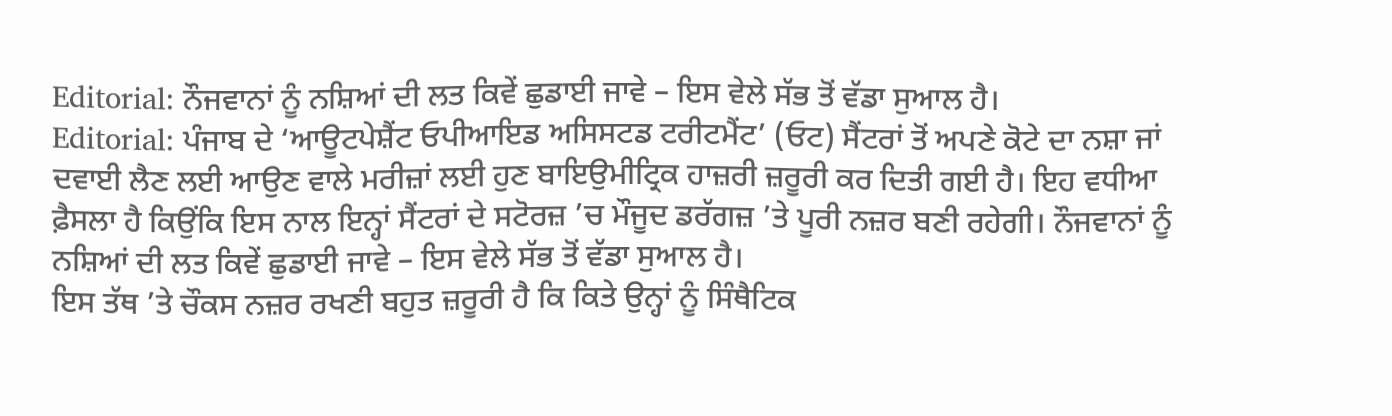Editorial: ਨੌਜਵਾਨਾਂ ਨੂੰ ਨਸ਼ਿਆਂ ਦੀ ਲਤ ਕਿਵੇਂ ਛੁਡਾਈ ਜਾਵੇ – ਇਸ ਵੇਲੇ ਸੱਭ ਤੋਂ ਵੱਡਾ ਸੁਆਲ ਹੈ।
Editorial: ਪੰਜਾਬ ਦੇ ‘ਆਊਟਪੇਸ਼ੈਂਟ ਓਪੀਆਇਡ ਅਸਿਸਟਡ ਟਰੀਟਮੈਂਟ’ (ਓਟ) ਸੈਂਟਰਾਂ ਤੋਂ ਅਪਣੇ ਕੋਟੇ ਦਾ ਨਸ਼ਾ ਜਾਂ ਦਵਾਈ ਲੈਣ ਲਈ ਆਉਣ ਵਾਲੇ ਮਰੀਜ਼ਾਂ ਲਈ ਹੁਣ ਬਾਇਉਮੀਟ੍ਰਿਕ ਹਾਜ਼ਰੀ ਜ਼ਰੂਰੀ ਕਰ ਦਿਤੀ ਗਈ ਹੈ। ਇਹ ਵਧੀਆ ਫ਼ੈਸਲਾ ਹੈ ਕਿਉਂਕਿ ਇਸ ਨਾਲ ਇਨ੍ਹਾਂ ਸੈਂਟਰਾਂ ਦੇ ਸਟੋਰਜ਼ ’ਚ ਮੌਜੂਦ ਡਰੱਗਜ਼ ’ਤੇ ਪੂਰੀ ਨਜ਼ਰ ਬਣੀ ਰਹੇਗੀ। ਨੌਜਵਾਨਾਂ ਨੂੰ ਨਸ਼ਿਆਂ ਦੀ ਲਤ ਕਿਵੇਂ ਛੁਡਾਈ ਜਾਵੇ – ਇਸ ਵੇਲੇ ਸੱਭ ਤੋਂ ਵੱਡਾ ਸੁਆਲ ਹੈ।
ਇਸ ਤੱਥ ’ਤੇ ਚੌਕਸ ਨਜ਼ਰ ਰਖਣੀ ਬਹੁਤ ਜ਼ਰੂਰੀ ਹੈ ਕਿ ਕਿਤੇ ਉਨ੍ਹਾਂ ਨੂੰ ਸਿੰਥੈਟਿਕ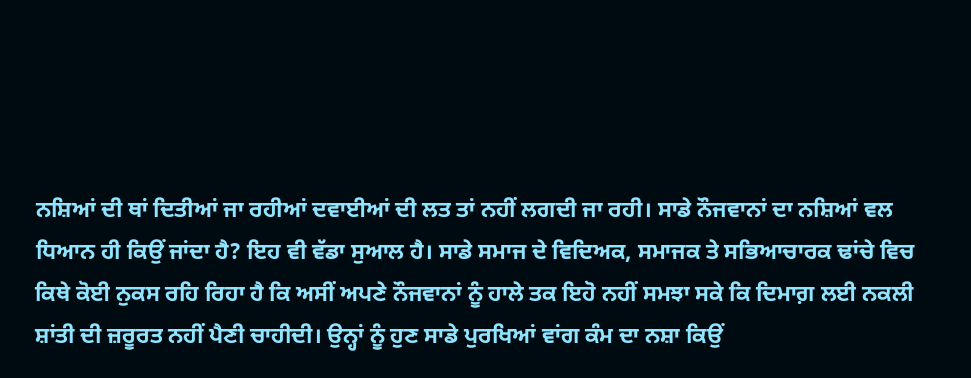ਨਸ਼ਿਆਂ ਦੀ ਥਾਂ ਦਿਤੀਆਂ ਜਾ ਰਹੀਆਂ ਦਵਾਈਆਂ ਦੀ ਲਤ ਤਾਂ ਨਹੀਂ ਲਗਦੀ ਜਾ ਰਹੀ। ਸਾਡੇ ਨੌਜਵਾਨਾਂ ਦਾ ਨਸ਼ਿਆਂ ਵਲ ਧਿਆਨ ਹੀ ਕਿਉਂ ਜਾਂਦਾ ਹੈ? ਇਹ ਵੀ ਵੱਡਾ ਸੁਆਲ ਹੈ। ਸਾਡੇ ਸਮਾਜ ਦੇ ਵਿਦਿਅਕ, ਸਮਾਜਕ ਤੇ ਸਭਿਆਚਾਰਕ ਢਾਂਚੇ ਵਿਚ ਕਿਥੇ ਕੋਈ ਨੁਕਸ ਰਹਿ ਰਿਹਾ ਹੈ ਕਿ ਅਸੀਂ ਅਪਣੇ ਨੌਜਵਾਨਾਂ ਨੂੰ ਹਾਲੇ ਤਕ ਇਹੋ ਨਹੀਂ ਸਮਝਾ ਸਕੇ ਕਿ ਦਿਮਾਗ਼ ਲਈ ਨਕਲੀ ਸ਼ਾਂਤੀ ਦੀ ਜ਼ਰੂਰਤ ਨਹੀਂ ਪੈਣੀ ਚਾਹੀਦੀ। ਉਨ੍ਹਾਂ ਨੂੰ ਹੁਣ ਸਾਡੇ ਪੁਰਖਿਆਂ ਵਾਂਗ ਕੰਮ ਦਾ ਨਸ਼ਾ ਕਿਉਂ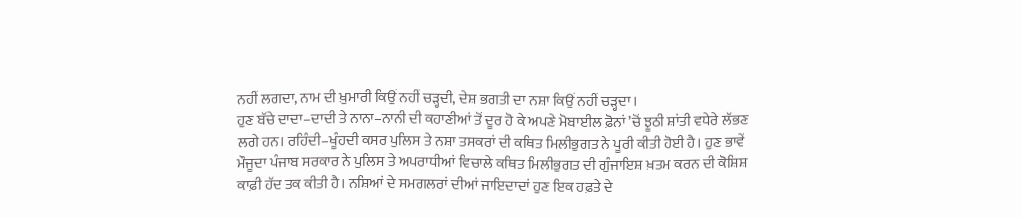ਨਹੀਂ ਲਗਦਾ, ਨਾਮ ਦੀ ਖ਼ੁਮਾਰੀ ਕਿਉਂ ਨਹੀਂ ਚੜ੍ਹਦੀ, ਦੇਸ਼ ਭਗਤੀ ਦਾ ਨਸ਼ਾ ਕਿਉਂ ਨਹੀਂ ਚੜ੍ਹਦਾ।
ਹੁਣ ਬੱਚੇ ਦਾਦਾ–ਦਾਦੀ ਤੇ ਨਾਨਾ–ਨਾਨੀ ਦੀ ਕਹਾਣੀਆਂ ਤੋਂ ਦੂਰ ਹੋ ਕੇ ਅਪਣੇ ਮੋਬਾਈਲ ਫ਼ੋਨਾਂ ’ਚੋਂ ਝੂਠੀ ਸ਼ਾਂਤੀ ਵਧੇਰੇ ਲੱਭਣ ਲਗੇ ਹਨ। ਰਹਿੰਦੀ–ਖੂੰਹਦੀ ਕਸਰ ਪੁਲਿਸ ਤੇ ਨਸ਼ਾ ਤਸਕਰਾਂ ਦੀ ਕਥਿਤ ਮਿਲੀਭੁਗਤ ਨੇ ਪੂਰੀ ਕੀਤੀ ਹੋਈ ਹੈ। ਹੁਣ ਭਾਵੇਂ ਮੌਜੂਦਾ ਪੰਜਾਬ ਸਰਕਾਰ ਨੇ ਪੁਲਿਸ ਤੇ ਅਪਰਾਧੀਆਂ ਵਿਚਾਲੇ ਕਥਿਤ ਮਿਲੀਭੁਗਤ ਦੀ ਗੁੰਜਾਇਸ਼ ਖ਼ਤਮ ਕਰਨ ਦੀ ਕੋਸ਼ਿਸ਼ ਕਾਫ਼ੀ ਹੱਦ ਤਕ ਕੀਤੀ ਹੈ। ਨਸ਼ਿਆਂ ਦੇ ਸਮਗਲਰਾਂ ਦੀਆਂ ਜਾਇਦਾਦਾਂ ਹੁਣ ਇਕ ਹਫ਼ਤੇ ਦੇ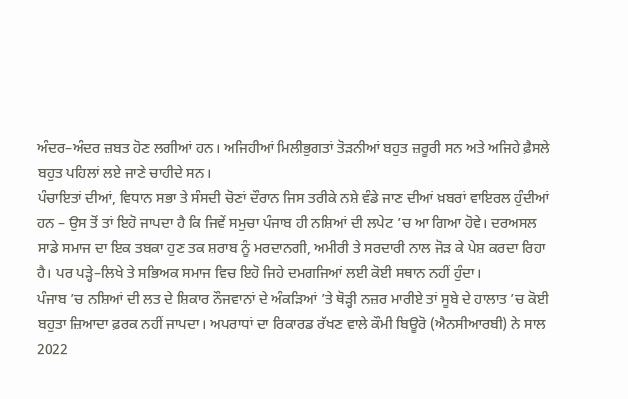ਅੰਦਰ–ਅੰਦਰ ਜ਼ਬਤ ਹੋਣ ਲਗੀਆਂ ਹਨ। ਅਜਿਹੀਆਂ ਮਿਲੀਭੁਗਤਾਂ ਤੋੜਨੀਆਂ ਬਹੁਤ ਜ਼ਰੂਰੀ ਸਨ ਅਤੇ ਅਜਿਹੇ ਫ਼ੈਸਲੇ ਬਹੁਤ ਪਹਿਲਾਂ ਲਏ ਜਾਣੇ ਚਾਹੀਦੇ ਸਨ।
ਪੰਚਾਇਤਾਂ ਦੀਆਂ, ਵਿਧਾਨ ਸਭਾ ਤੇ ਸੰਸਦੀ ਚੋਣਾਂ ਦੌਰਾਨ ਜਿਸ ਤਰੀਕੇ ਨਸ਼ੇ ਵੰਡੇ ਜਾਣ ਦੀਆਂ ਖ਼ਬਰਾਂ ਵਾਇਰਲ ਹੁੰਦੀਆਂ ਹਨ – ਉਸ ਤੋਂ ਤਾਂ ਇਹੋ ਜਾਪਦਾ ਹੈ ਕਿ ਜਿਵੇਂ ਸਮੁਚਾ ਪੰਜਾਬ ਹੀ ਨਸ਼ਿਆਂ ਦੀ ਲਪੇਟ ’ਚ ਆ ਗਿਆ ਹੋਵੇ। ਦਰਅਸਲ ਸਾਡੇ ਸਮਾਜ ਦਾ ਇਕ ਤਬਕਾ ਹੁਣ ਤਕ ਸ਼ਰਾਬ ਨੂੰ ਮਰਦਾਨਗੀ, ਅਮੀਰੀ ਤੇ ਸਰਦਾਰੀ ਨਾਲ ਜੋੜ ਕੇ ਪੇਸ਼ ਕਰਦਾ ਰਿਹਾ ਹੈ। ਪਰ ਪੜ੍ਹੇ–ਲਿਖੇ ਤੇ ਸਭਿਅਕ ਸਮਾਜ ਵਿਚ ਇਹੋ ਜਿਹੇ ਦਮਗਜਿਆਂ ਲਈ ਕੋਈ ਸਥਾਨ ਨਹੀਂ ਹੁੰਦਾ।
ਪੰਜਾਬ ’ਚ ਨਸ਼ਿਆਂ ਦੀ ਲਤ ਦੇ ਸ਼ਿਕਾਰ ਨੌਜਵਾਨਾਂ ਦੇ ਅੰਕੜਿਆਂ ’ਤੇ ਥੋੜ੍ਹੀ ਨਜ਼ਰ ਮਾਰੀਏ ਤਾਂ ਸੂਬੇ ਦੇ ਹਾਲਾਤ ’ਚ ਕੋਈ ਬਹੁਤਾ ਜ਼ਿਆਦਾ ਫ਼ਰਕ ਨਹੀਂ ਜਾਪਦਾ। ਅਪਰਾਧਾਂ ਦਾ ਰਿਕਾਰਡ ਰੱਖਣ ਵਾਲੇ ਕੌਮੀ ਬਿਊਰੋ (ਐਨਸੀਆਰਬੀ) ਨੇ ਸਾਲ 2022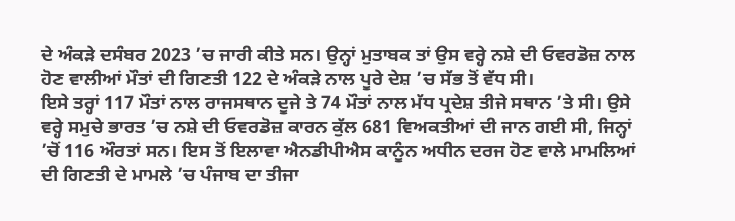ਦੇ ਅੰਕੜੇ ਦਸੰਬਰ 2023 ’ਚ ਜਾਰੀ ਕੀਤੇ ਸਨ। ਉਨ੍ਹਾਂ ਮੁਤਾਬਕ ਤਾਂ ਉਸ ਵਰ੍ਹੇ ਨਸ਼ੇ ਦੀ ਓਵਰਡੋਜ਼ ਨਾਲ ਹੋਣ ਵਾਲੀਆਂ ਮੌਤਾਂ ਦੀ ਗਿਣਤੀ 122 ਦੇ ਅੰਕੜੇ ਨਾਲ ਪੂਰੇ ਦੇਸ਼ ’ਚ ਸੱਭ ਤੋਂ ਵੱਧ ਸੀ।
ਇਸੇ ਤਰ੍ਹਾਂ 117 ਮੌਤਾਂ ਨਾਲ ਰਾਜਸਥਾਨ ਦੂਜੇ ਤੇ 74 ਮੌਤਾਂ ਨਾਲ ਮੱਧ ਪ੍ਰਦੇਸ਼ ਤੀਜੇ ਸਥਾਨ ’ਤੇ ਸੀ। ਉਸੇ ਵਰ੍ਹੇ ਸਮੁਚੇ ਭਾਰਤ ’ਚ ਨਸ਼ੇ ਦੀ ਓਵਰਡੋਜ਼ ਕਾਰਨ ਕੁੱਲ 681 ਵਿਅਕਤੀਆਂ ਦੀ ਜਾਨ ਗਈ ਸੀ, ਜਿਨ੍ਹਾਂ ’ਚੋਂ 116 ਔਰਤਾਂ ਸਨ। ਇਸ ਤੋਂ ਇਲਾਵਾ ਐਨਡੀਪੀਐਸ ਕਾਨੂੰਨ ਅਧੀਨ ਦਰਜ ਹੋਣ ਵਾਲੇ ਮਾਮਲਿਆਂ ਦੀ ਗਿਣਤੀ ਦੇ ਮਾਮਲੇ ’ਚ ਪੰਜਾਬ ਦਾ ਤੀਜਾ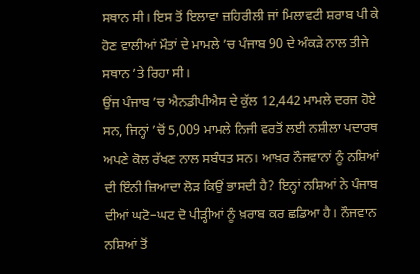ਸਥਾਨ ਸੀ। ਇਸ ਤੋਂ ਇਲਾਵਾ ਜ਼ਹਿਰੀਲੀ ਜਾਂ ਮਿਲਾਵਟੀ ਸ਼ਰਾਬ ਪੀ ਕੇ ਹੋਣ ਵਾਲੀਆਂ ਮੌਤਾਂ ਦੇ ਮਾਮਲੇ ’ਚ ਪੰਜਾਬ 90 ਦੇ ਅੰਕੜੇ ਨਾਲ ਤੀਜੇ ਸਥਾਨ ’ਤੇ ਰਿਹਾ ਸੀ।
ਉਂਜ ਪੰਜਾਬ ’ਚ ਐਨਡੀਪੀਐਸ ਦੇ ਕੁੱਲ 12,442 ਮਾਮਲੇ ਦਰਜ ਹੋਏ ਸਨ, ਜਿਨ੍ਹਾਂ ’ਚੋਂ 5,009 ਮਾਮਲੇ ਨਿਜੀ ਵਰਤੋਂ ਲਈ ਨਸ਼ੀਲਾ ਪਦਾਰਥ ਅਪਣੇ ਕੋਲ ਰੱਖਣ ਨਾਲ ਸਬੰਧਤ ਸਨ। ਆਖ਼ਰ ਨੌਜਵਾਨਾਂ ਨੂੰ ਨਸ਼ਿਆਂ ਦੀ ਇੰਨੀ ਜ਼ਿਆਦਾ ਲੋੜ ਕਿਉਂ ਭਾਸਦੀ ਹੈ? ਇਨ੍ਹਾਂ ਨਸ਼ਿਆਂ ਨੇ ਪੰਜਾਬ ਦੀਆਂ ਘਟੋ–ਘਟ ਦੋ ਪੀੜ੍ਹੀਆਂ ਨੂੰ ਖ਼ਰਾਬ ਕਰ ਛਡਿਆ ਹੈ। ਨੌਜਵਾਨ ਨਸ਼ਿਆਂ ਤੋਂ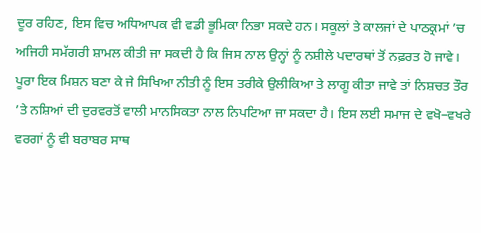ਦੂਰ ਰਹਿਣ, ਇਸ ਵਿਚ ਅਧਿਆਪਕ ਵੀ ਵਡੀ ਭੂਮਿਕਾ ਨਿਭਾ ਸਕਦੇ ਹਨ। ਸਕੂਲਾਂ ਤੇ ਕਾਲਜਾਂ ਦੇ ਪਾਠਕ੍ਰਮਾਂ ’ਚ ਅਜਿਹੀ ਸਮੱਗਰੀ ਸ਼ਾਮਲ ਕੀਤੀ ਜਾ ਸਕਦੀ ਹੈ ਕਿ ਜਿਸ ਨਾਲ ਉਨ੍ਹਾਂ ਨੂੰ ਨਸ਼ੀਲੇ ਪਦਾਰਥਾਂ ਤੋਂ ਨਫ਼ਰਤ ਹੋ ਜਾਵੇ।
ਪੂਰਾ ਇਕ ਮਿਸ਼ਨ ਬਣਾ ਕੇ ਜੇ ਸਿਖਿਆ ਨੀਤੀ ਨੂੰ ਇਸ ਤਰੀਕੇ ਉਲੀਕਿਆ ਤੇ ਲਾਗੂ ਕੀਤਾ ਜਾਵੇ ਤਾਂ ਨਿਸ਼ਚਤ ਤੌਰ ’ਤੇ ਨਸ਼ਿਆਂ ਦੀ ਦੁਰਵਰਤੋਂ ਵਾਲੀ ਮਾਨਸਿਕਤਾ ਨਾਲ ਨਿਪਟਿਆ ਜਾ ਸਕਦਾ ਹੈ। ਇਸ ਲਈ ਸਮਾਜ ਦੇ ਵਖੋ–ਵਖਰੇ ਵਰਗਾਂ ਨੂੰ ਵੀ ਬਰਾਬਰ ਸਾਥ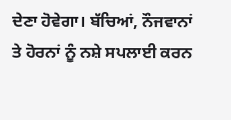ਦੇਣਾ ਹੋਵੇਗਾ। ਬੱਚਿਆਂ, ਨੌਜਵਾਨਾਂ ਤੇ ਹੋਰਨਾਂ ਨੂੰ ਨਸ਼ੇ ਸਪਲਾਈ ਕਰਨ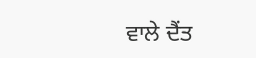ਵਾਲੇ ਦੈਂਤ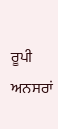ਰੂਪੀ ਅਨਸਰਾਂ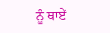ਨੂੰ ਥਾਏਂ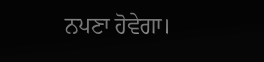ਨਪਣਾ ਹੋਵੇਗਾ।